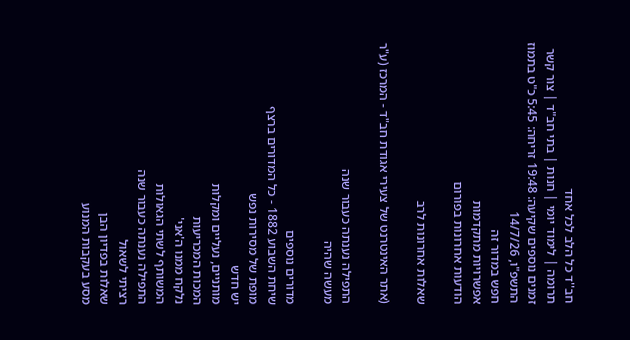חב''ד כל הלב לכל אחד
תרומה | לימוד יומי | חנות | בתי חב"ד | צור קשר
זמנים נוספים שקיעה: 19:48 זריחה: 5:45 כ"ט בתמוז התשפ"ו, 14/7/26
חפש במדור זה
אפשרויות מתקדמות
הודעות אחרונות בפורום

שאלות אחרונות לרב

(אתר האינטרנט של צעירי אגודת חב"ד - המרכז (ע"ר

התפילה נענתה כעבור שנה
מעשה שהיה

מדורים נוספים
שיחת השבוע 1882 - כל המדורים ברצף
מופת של מסירות נפש
יש חדש
מותניים, נעליים ומקלות
המכות המכריעות
נלקח ממנו ה'אני'
המשותף לשתי הגאולות
התפילה נענתה כעבור שנה
רציתי לשאול
שאלות בפדיון הבן
מסע בעקבות המנוע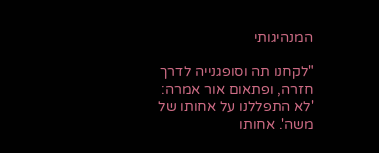המנהיגותי

"לקחנו תה וסופגנייה לדרך חזרה, ופתאום אור אמרה: 'לא התפללנו על אחותו של משה'. אחותו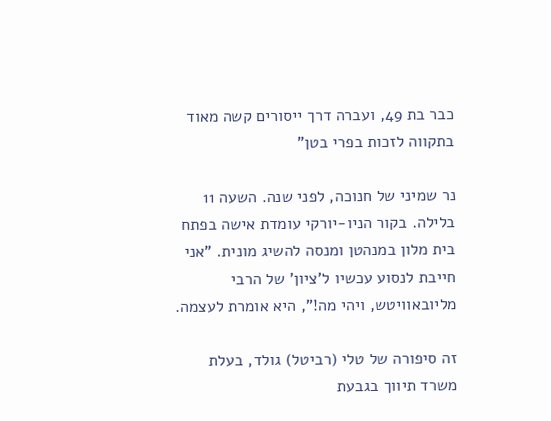כבר בת 49, ועברה דרך ייסורים קשה מאוד בתקווה לזכות בפרי בטן"

נר שמיני של חנוכה, לפני שנה. השעה 11 בלילה. בקור הניו-יורקי עומדת אישה בפתח בית מלון במנהטן ומנסה להשיג מונית. "אני חייבת לנסוע עכשיו ל'ציון' של הרבי מליובאוויטש, ויהי מה!", היא אומרת לעצמה.

זה סיפורה של טלי (רביטל) גולד, בעלת משרד תיווך בגבעת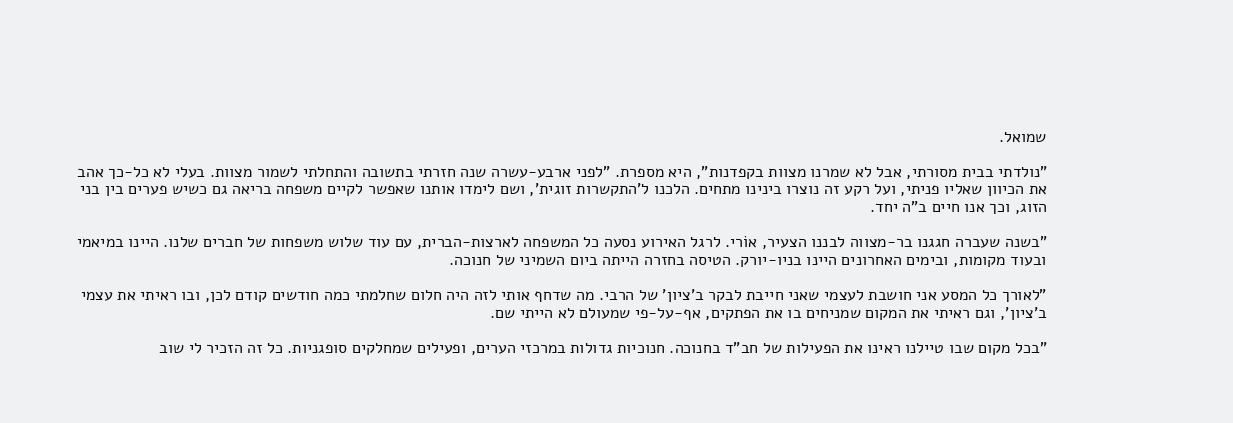שמואל.

"נולדתי בבית מסורתי, אבל לא שמרנו מצוות בקפדנות", היא מספרת. "לפני ארבע-עשרה שנה חזרתי בתשובה והתחלתי לשמור מצוות. בעלי לא כל-כך אהב את הכיוון שאליו פניתי, ועל רקע זה נוצרו בינינו מתחים. הלכנו ל'התקשרות זוגית', ושם לימדו אותנו שאפשר לקיים משפחה בריאה גם כשיש פערים בין בני הזוג, וכך אנו חיים ב"ה יחד.

"בשנה שעברה חגגנו בר-מצווה לבננו הצעיר, אוֹרי. לרגל האירוע נסעה כל המשפחה לארצות-הברית, עם עוד שלוש משפחות של חברים שלנו. היינו במיאמי ובעוד מקומות, ובימים האחרונים היינו בניו-יורק. הטיסה בחזרה הייתה ביום השמיני של חנוכה.

"לאורך כל המסע אני חושבת לעצמי שאני חייבת לבקר ב'ציון' של הרבי. מה שדחף אותי לזה היה חלום שחלמתי כמה חודשים קודם לכן, ובו ראיתי את עצמי ב'ציון', וגם ראיתי את המקום שמניחים בו את הפתקים, אף-על-פי שמעולם לא הייתי שם.

"בכל מקום שבו טיילנו ראינו את הפעילות של חב"ד בחנוכה. חנוכיות גדולות במרכזי הערים, ופעילים שמחלקים סופגניות. כל זה הזכיר לי שוב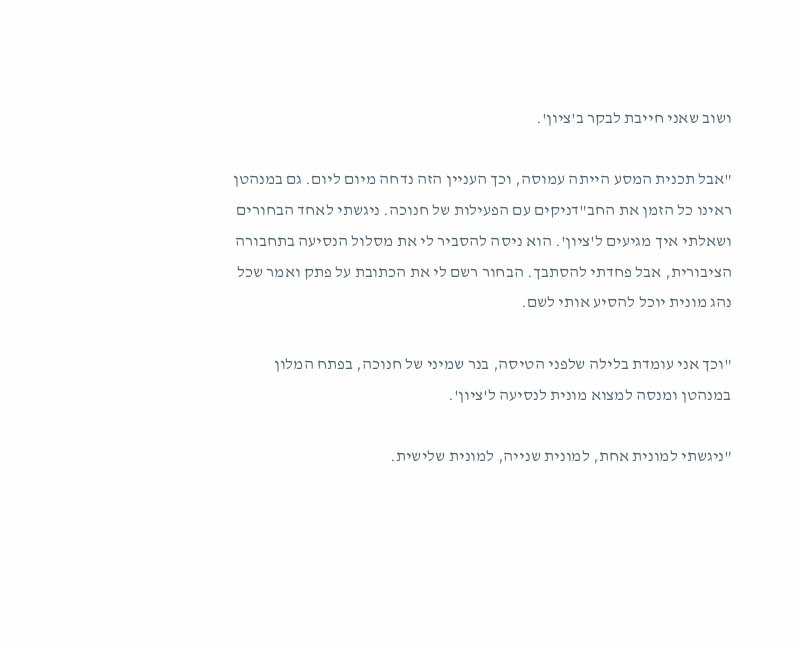ושוב שאני חייבת לבקר ב'ציון'.

"אבל תכנית המסע הייתה עמוסה, וכך העניין הזה נדחה מיום ליום. גם במנהטן ראינו כל הזמן את החב"דניקים עם הפעילות של חנוכה. ניגשתי לאחד הבחורים ושאלתי איך מגיעים ל'ציון'. הוא ניסה להסביר לי את מסלול הנסיעה בתחבורה הציבורית, אבל פחדתי להסתבך. הבחור רשם לי את הכתובת על פתק ואמר שכל נהג מונית יוכל להסיע אותי לשם.

"וכך אני עומדת בלילה שלפני הטיסה, בנר שמיני של חנוכה, בפתח המלון במנהטן ומנסה למצוא מונית לנסיעה ל'ציון'.

"ניגשתי למונית אחת, למונית שנייה, למונית שלישית.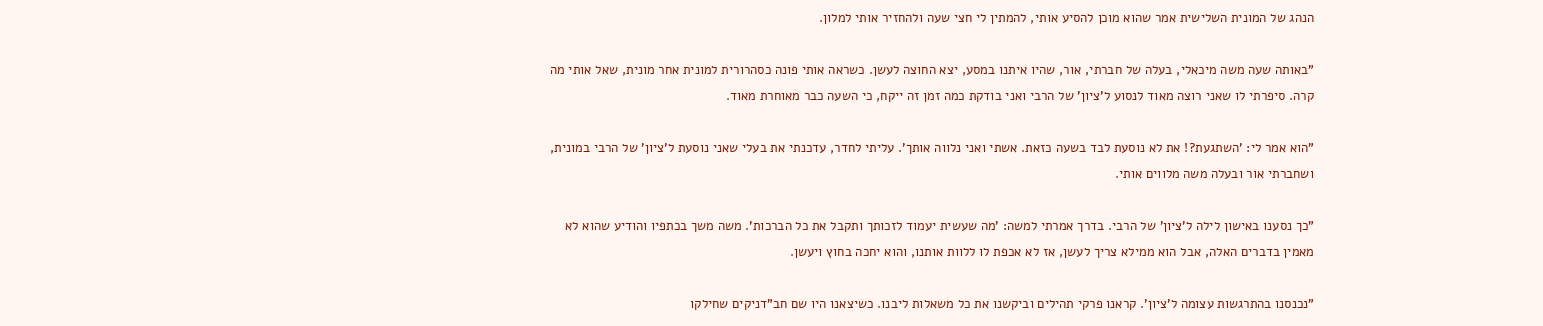הנהג של המונית השלישית אמר שהוא מוכן להסיע אותי, להמתין לי חצי שעה ולהחזיר אותי למלון.

"באותה שעה משה מיכאלי, בעלה של חברתי, אור, שהיו איתנו במסע, יצא החוצה לעשן. כשראה אותי פונה כסהרורית למונית אחר מונית, שאל אותי מה קרה. סיפרתי לו שאני רוצה מאוד לנסוע ל'ציון' של הרבי ואני בודקת כמה זמן זה ייקח, כי השעה כבר מאוחרת מאוד.

"הוא אמר לי: 'השתגעת?! את לא נוסעת לבד בשעה כזאת. אשתי ואני נלווה אותך'. עליתי לחדר, עדכנתי את בעלי שאני נוסעת ל'ציון' של הרבי במונית, ושחברתי אור ובעלה משה מלווים אותי.

"כך נסענו באישון לילה ל'ציון' של הרבי. בדרך אמרתי למשה: 'מה שעשית יעמוד לזכותך ותקבל את כל הברכות'. משה משך בכתפיו והודיע שהוא לא מאמין בדברים האלה, אבל הוא ממילא צריך לעשן, אז לא אכפת לו ללוות אותנו, והוא יחכה בחוץ ויעשן.

"נכנסנו בהתרגשות עצומה ל'ציון'. קראנו פרקי תהילים וביקשנו את כל משאלות ליבנו. כשיצאנו היו שם חב"דניקים שחילקו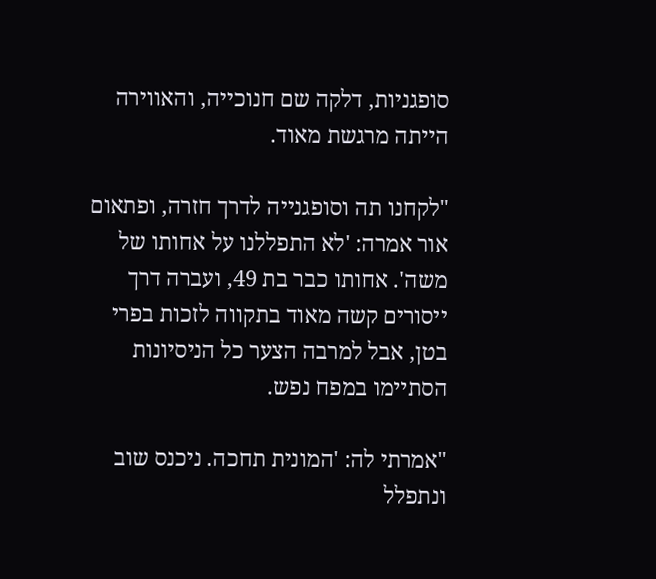סופגניות, דלקה שם חנוכייה, והאווירה הייתה מרגשת מאוד.

"לקחנו תה וסופגנייה לדרך חזרה, ופתאום אור אמרה: 'לא התפללנו על אחותו של משה'. אחותו כבר בת 49, ועברה דרך ייסורים קשה מאוד בתקווה לזכות בפרי בטן, אבל למרבה הצער כל הניסיונות הסתיימו במפח נפש.

"אמרתי לה: 'המונית תחכה. ניכנס שוב ונתפלל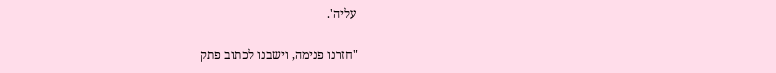עליה'.

"חזרנו פנימה, וישבנו לכתוב פתק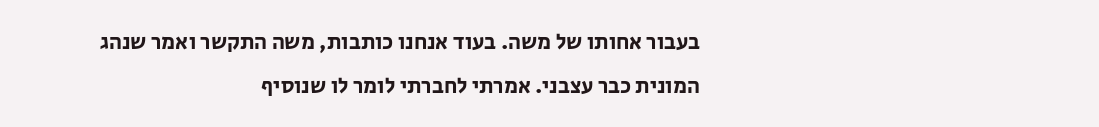בעבור אחותו של משה. בעוד אנחנו כותבות, משה התקשר ואמר שנהג המונית כבר עצבני. אמרתי לחברתי לומר לו שנוסיף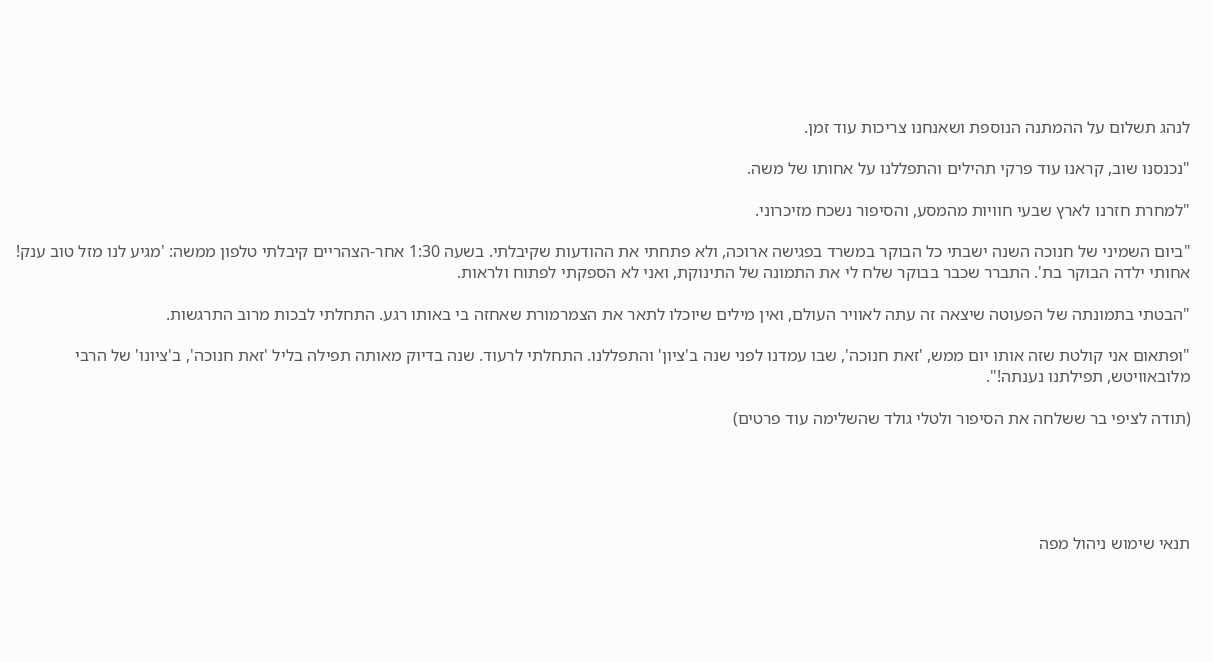לנהג תשלום על ההמתנה הנוספת ושאנחנו צריכות עוד זמן.

"נכנסנו שוב, קראנו עוד פרקי תהילים והתפללנו על אחותו של משה.

"למחרת חזרנו לארץ שבעי חוויות מהמסע, והסיפור נשכח מזיכרוני.

"ביום השמיני של חנוכה השנה ישבתי כל הבוקר במשרד בפגישה ארוכה, ולא פתחתי את ההודעות שקיבלתי. בשעה 1:30 אחר-הצהריים קיבלתי טלפון ממשה: 'מגיע לנו מזל טוב ענק! אחותי ילדה הבוקר בת'. התברר שכבר בבוקר שלח לי את התמונה של התינוקת, ואני לא הספקתי לפתוח ולראות.

"הבטתי בתמונתה של הפעוטה שיצאה זה עתה לאוויר העולם, ואין מילים שיוכלו לתאר את הצמרמורת שאחזה בי באותו רגע. התחלתי לבכות מרוב התרגשות.

"ופתאום אני קולטת שזה אותו יום ממש, 'זאת חנוכה', שבו עמדנו לפני שנה ב'ציון' והתפללנו. התחלתי לרעוד. שנה בדיוק מאותה תפילה בליל 'זאת חנוכה', ב'ציונו' של הרבי מלובאוויטש, תפילתנו נענתה!".

(תודה לציפי בר ששלחה את הסיפור ולטלי גולד שהשלימה עוד פרטים)





תנאי שימוש ניהול מפה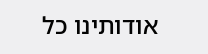אודותינו כל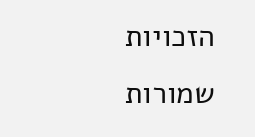הזכויות שמורות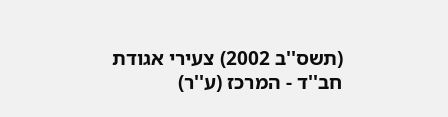(תשס''ב 2002) צעירי אגודת חב''ד - המרכז (ע''ר)